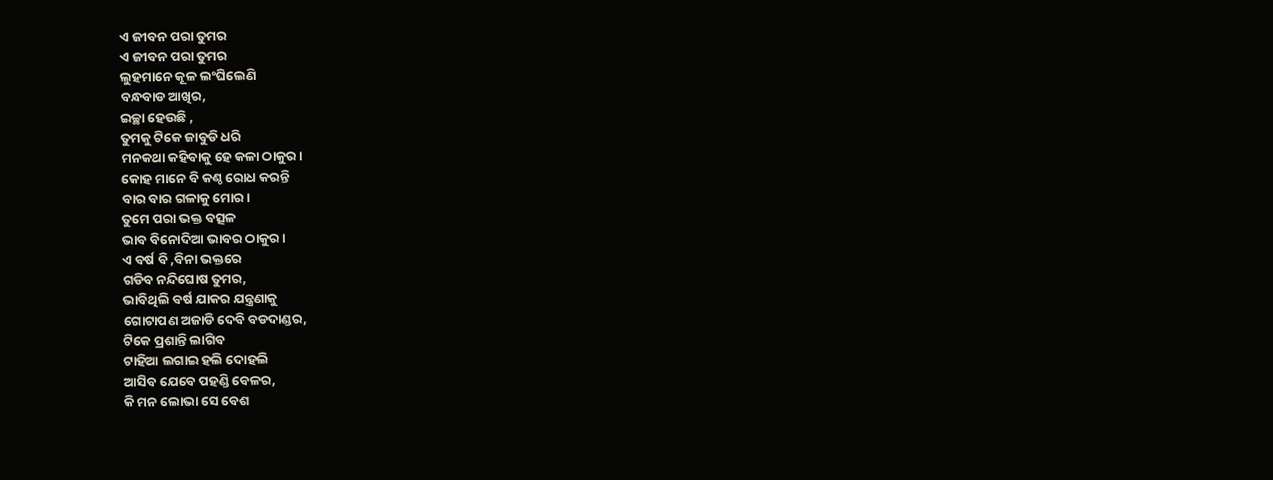ଏ ଜୀବନ ପରା ତୁମର
ଏ ଜୀବନ ପରା ତୁମର
ଲୁହମାନେ କୂଳ ଲଂଘିଲେଣି
ବନ୍ଧବାଡ ଆଖିର,
ଇଚ୍ଛା ହେଉଛି ,
ତୁମକୁ ଟିକେ ଜାବୁଡି ଧରି
ମନକଥା କହିବାକୁ ହେ କଳା ଠାକୁର।
କୋହ ମାନେ ବି କଣ୍ଠ ରୋଧ କରନ୍ତି
ବାର ବାର ଗଳାକୁ ମୋର।
ତୁମେ ପରା ଭକ୍ତ ବତ୍ସଳ
ଭାବ ବିନୋଦିଆ ଭାବର ଠାକୁର ।
ଏ ବର୍ଷ ବି ,ବିନା ଭକ୍ତରେ
ଗଡିବ ନନ୍ଦିଘୋଷ ତୁମର,
ଭାବିଥିଲି ବର୍ଷ ଯାକର ଯନ୍ତ୍ରଣାକୁ
ଗୋଟାପଣ ଅଜାଡି ଦେବି ବଡଦାଣ୍ଡର,
ଟିକେ ପ୍ରଶାନ୍ତି ଲାଗିବ
ଟାହିଆ ଲଗାଇ ହଲି ଦୋହଲି
ଆସିବ ଯେବେ ପହଣ୍ଡି ବେଳର,
କି ମନ ଲୋଭା ସେ ବେଶ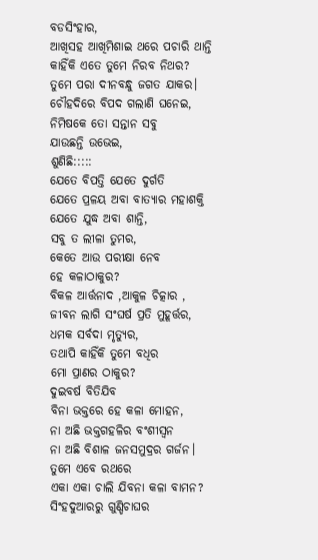ବଡସିଂହାର,
ଆଖିସହ ଆଖିମିଶାଇ ଥରେ ପଚାରି ଥାନ୍ତି
କାହିଁକି ଏତେ ତୁମେ ନିରବ ନିଥର?
ତୁମେ ପରା ଦୀନବନ୍ଧୁ ଜଗତ ଯାକର।
ଚୌହଦିରେ ବିପଦ ଗଲାଣି ଘନେଇ,
ନିମିଷକେ ତୋ ସନ୍ତାନ ସବୁ
ଯାଉଛନ୍ତି ଉଭେଇ,
ଶୁଣିଛି:::::
ଯେତେ ବିପତ୍ତି ଯେତେ ଦୁର୍ଗତି
ଯେତେ ପ୍ରଳୟ ଅବା ବାତ୍ୟାର ମହାଶକ୍ତି
ଯେତେ ଯୁଦ୍ଧ ଅବା ଶାନ୍ତି,
ସବୁ ତ ଲୀଳା ତୁମର,
କେତେ ଆଉ ପରୀକ୍ଷା ନେବ
ହେ କଳାଠାକୁର?
ବିକଳ ଆର୍ତ୍ତନାଦ ,ଆକୁଳ ଚିତ୍କାର ,
ଜୀବନ ଲାଗି ସଂଘର୍ଷ ପ୍ରତି ମୁହୂର୍ତ୍ତର,
ଧମକ ସର୍ବଦା ମୃତ୍ୟୁର,
ତଥାପି କାହିଁକି ତୁମେ ବଧିର
ମୋ ପ୍ରାଣର ଠାକୁର?
ଦୁଇବର୍ଷ ବିତିଯିବ
ବିନା ଭକ୍ତରେ ହେ କଳା ମୋହନ,
ନା ଅଛି ଭକ୍ତଗହଳିର ବଂଶୀସ୍ବନ
ନା ଅଛି ବିଶାଳ ଜନସମୁଦ୍ରର ଗର୍ଜନ।
ତୁମେ ଏବେ ରଥରେ
ଏକା ଏକା ଚାଲି ଯିବନା କଳା ବାମନ?
ସିଂହଦୁଆରରୁ ଗୁଣ୍ଡିଚାଘର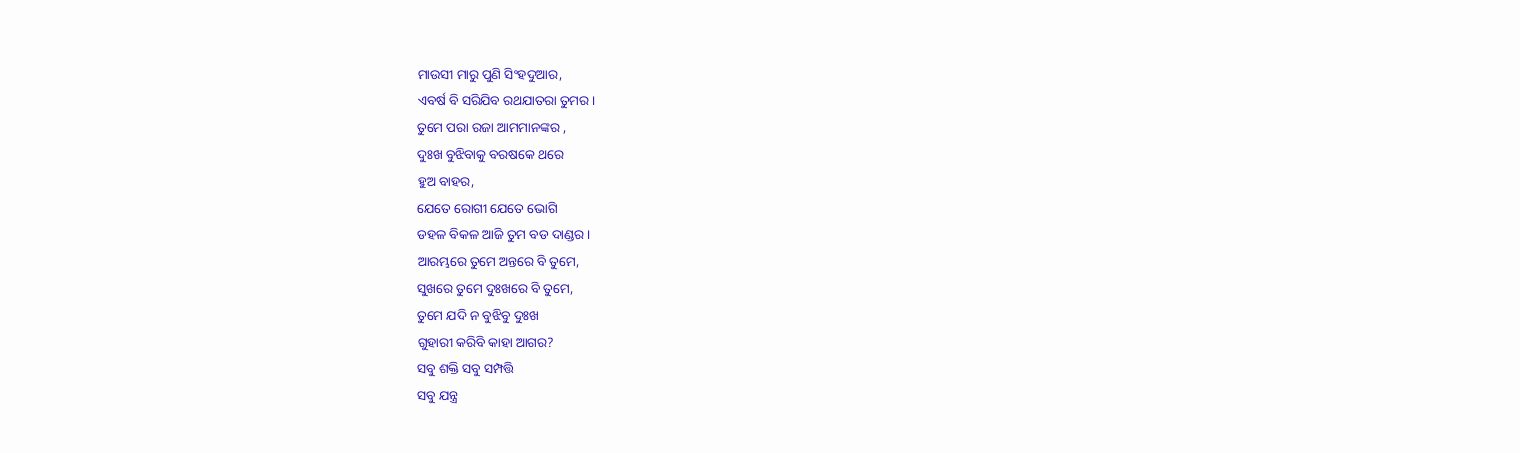ମାଉସୀ ମାରୁ ପୁଣି ସିଂହଦୁଆର,
ଏବର୍ଷ ବି ସରିଯିବ ରଥଯାତରା ତୁମର।
ତୁମେ ପରା ରଜା ଆମମାନଙ୍କର ,
ଦୁଃଖ ବୁଝିବାକୁ ବରଷକେ ଥରେ
ହୁଅ ବାହର,
ଯେତେ ରୋଗୀ ଯେତେ ଭୋଗି
ଡହଳ ବିକଳ ଆଜି ତୁମ ବଡ ଦାଣ୍ଡର।
ଆରମ୍ଭରେ ତୁମେ ଅନ୍ତରେ ବି ତୁମେ,
ସୁଖରେ ତୁମେ ଦୁଃଖରେ ବି ତୁମେ,
ତୁମେ ଯଦି ନ ବୁଝିବୁ ଦୁଃଖ
ଗୁହାରୀ କରିବି କାହା ଆଗର?
ସବୁ ଶକ୍ତି ସବୁ ସମ୍ପତ୍ତି
ସବୁ ଯନ୍ତ୍ର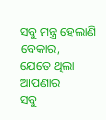ସବୁ ମନ୍ତ୍ର ହେଲାଣି ବେକାର,
ଯେତେ ଥିଲା ଆପଣାର
ସବୁ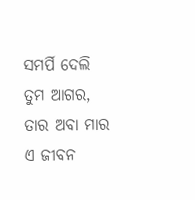ସମର୍ପି ଦେଲି ତୁମ ଆଗର,
ତାର ଅବା ମାର
ଏ ଜୀବନ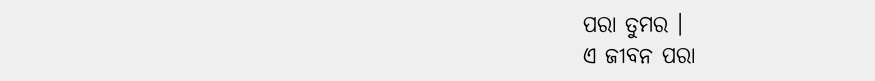ପରା ତୁମର ।
ଏ ଜୀବନ ପରା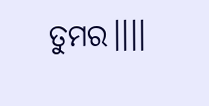ତୁମର।।।।